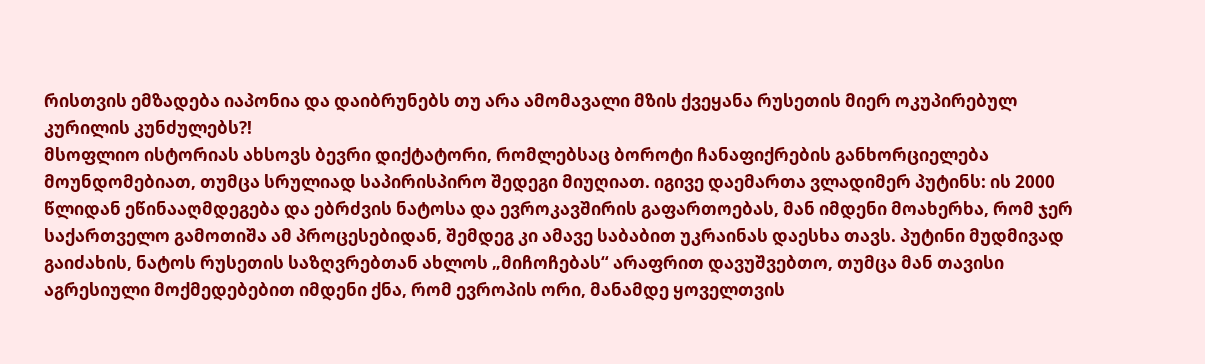რისთვის ემზადება იაპონია და დაიბრუნებს თუ არა ამომავალი მზის ქვეყანა რუსეთის მიერ ოკუპირებულ კურილის კუნძულებს?!
მსოფლიო ისტორიას ახსოვს ბევრი დიქტატორი, რომლებსაც ბოროტი ჩანაფიქრების განხორციელება მოუნდომებიათ, თუმცა სრულიად საპირისპირო შედეგი მიუღიათ. იგივე დაემართა ვლადიმერ პუტინს: ის 2000 წლიდან ეწინააღმდეგება და ებრძვის ნატოსა და ევროკავშირის გაფართოებას, მან იმდენი მოახერხა, რომ ჯერ საქართველო გამოთიშა ამ პროცესებიდან, შემდეგ კი ამავე საბაბით უკრაინას დაესხა თავს. პუტინი მუდმივად გაიძახის, ნატოს რუსეთის საზღვრებთან ახლოს „მიჩოჩებას“ არაფრით დავუშვებთო, თუმცა მან თავისი აგრესიული მოქმედებებით იმდენი ქნა, რომ ევროპის ორი, მანამდე ყოველთვის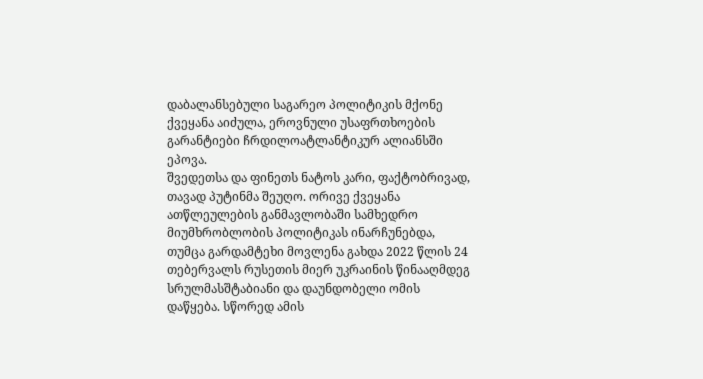დაბალანსებული საგარეო პოლიტიკის მქონე ქვეყანა აიძულა, ეროვნული უსაფრთხოების გარანტიები ჩრდილოატლანტიკურ ალიანსში ეპოვა.
შვედეთსა და ფინეთს ნატოს კარი, ფაქტობრივად, თავად პუტინმა შეუღო. ორივე ქვეყანა ათწლეულების განმავლობაში სამხედრო მიუმხრობლობის პოლიტიკას ინარჩუნებდა, თუმცა გარდამტეხი მოვლენა გახდა 2022 წლის 24 თებერვალს რუსეთის მიერ უკრაინის წინააღმდეგ სრულმასშტაბიანი და დაუნდობელი ომის დაწყება. სწორედ ამის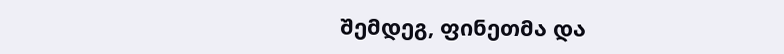შემდეგ, ფინეთმა და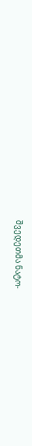შვედეთმა ნატო-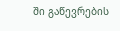ში გაწევრების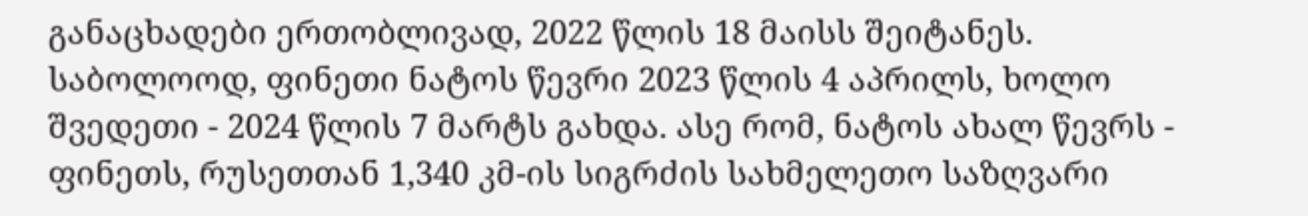განაცხადები ერთობლივად, 2022 წლის 18 მაისს შეიტანეს. საბოლოოდ, ფინეთი ნატოს წევრი 2023 წლის 4 აპრილს, ხოლო შვედეთი - 2024 წლის 7 მარტს გახდა. ასე რომ, ნატოს ახალ წევრს - ფინეთს, რუსეთთან 1,340 კმ-ის სიგრძის სახმელეთო საზღვარი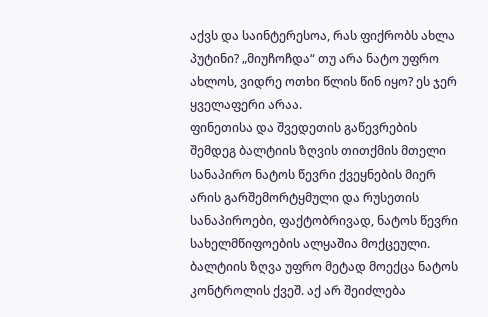აქვს და საინტერესოა, რას ფიქრობს ახლა პუტინი? „მიუჩოჩდა“ თუ არა ნატო უფრო ახლოს, ვიდრე ოთხი წლის წინ იყო? ეს ჯერ ყველაფერი არაა.
ფინეთისა და შვედეთის გაწევრების შემდეგ ბალტიის ზღვის თითქმის მთელი სანაპირო ნატოს წევრი ქვეყნების მიერ არის გარშემორტყმული და რუსეთის სანაპიროები, ფაქტობრივად, ნატოს წევრი სახელმწიფოების ალყაშია მოქცეული. ბალტიის ზღვა უფრო მეტად მოექცა ნატოს კონტროლის ქვეშ. აქ არ შეიძლება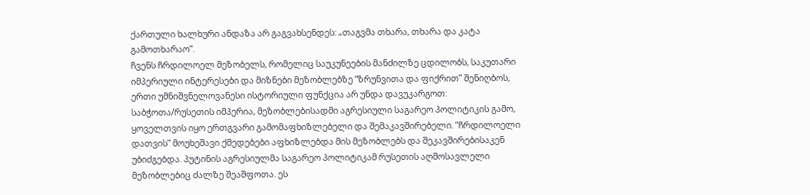ქართული ხალხური ანდაზა არ გაგვახსენდეს: „თაგვმა თხარა, თხარა და კატა გამოთხარაო“.
ჩვენს ჩრდილოელ მეზობელს, რომელიც საუკუნეების მანძილზე ცდილობს, საკუთარი იმპერიული ინტერესები და მიზნები მეზობლებზე “ზრუნვითა და ფიქრით” შენიღბოს, ერთი უმნიშვნელოვანესი ისტორიული ფუნქცია არ უნდა დავუკარგოთ: საბჭოთა/რუსეთის იმპერია, მეზობლებისადმი აგრესიული საგარეო პოლიტიკის გამო, ყოველთვის იყო ერთგვარი გამომაფხიზლებელი და შემაკავშირებელი. “ჩრდილოელი დათვის” მოუხეშავი ქმედებები აფხიზლებდა მის მეზობლებს და შეკავშირებისაკენ უბიძგებდა. პუტინის აგრესიულმა საგარეო პოლიტიკამ რუსეთის აღმოსავლელი მეზობლებიც ძალზე შეაშფოთა. ეს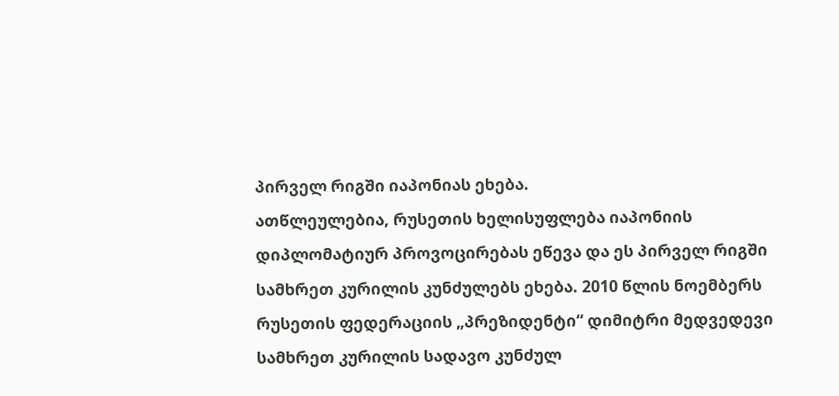პირველ რიგში იაპონიას ეხება.
ათწლეულებია, რუსეთის ხელისუფლება იაპონიის დიპლომატიურ პროვოცირებას ეწევა და ეს პირველ რიგში სამხრეთ კურილის კუნძულებს ეხება. 2010 წლის ნოემბერს რუსეთის ფედერაციის „პრეზიდენტი“ დიმიტრი მედვედევი სამხრეთ კურილის სადავო კუნძულ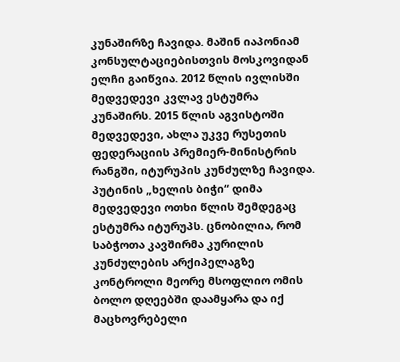კუნაშირზე ჩავიდა. მაშინ იაპონიამ კონსულტაციებისთვის მოსკოვიდან ელჩი გაიწვია. 2012 წლის ივლისში მედვედევი კვლავ ესტუმრა კუნაშირს. 2015 წლის აგვისტოში მედვედევი, ახლა უკვე რუსეთის ფედერაციის პრემიერ-მინისტრის რანგში, იტურუპის კუნძულზე ჩავიდა. პუტინის „ხელის ბიჭი“ დიმა მედვედევი ოთხი წლის შემდეგაც ესტუმრა იტურუპს. ცნობილია, რომ საბჭოთა კავშირმა კურილის კუნძულების არქიპელაგზე კონტროლი მეორე მსოფლიო ომის ბოლო დღეებში დაამყარა და იქ მაცხოვრებელი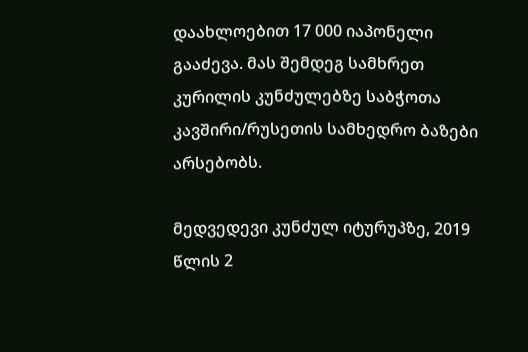დაახლოებით 17 000 იაპონელი გააძევა. მას შემდეგ სამხრეთ კურილის კუნძულებზე საბჭოთა კავშირი/რუსეთის სამხედრო ბაზები არსებობს.

მედვედევი კუნძულ იტურუპზე, 2019 წლის 2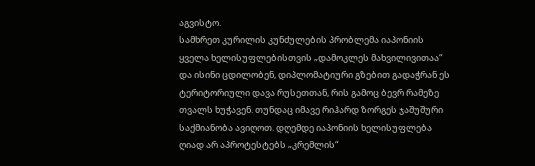აგვისტო.
სამხრეთ კურილის კუნძულების პრობლემა იაპონიის ყველა ხელისუფლებისთვის „დამოკლეს მახვილივითაა“ და ისინი ცდილობენ, დიპლომატიური გზებით გადაჭრან ეს ტერიტორიული დავა რუსეთთან, რის გამოც ბევრ რამეზე თვალს ხუჭავენ. თუნდაც იმავე რიჰარდ ზორგეს ჯაშუშური საქმიანობა ავიღოთ. დღემდე იაპონიის ხელისუფლება ღიად არ აპროტესტებს „კრემლის“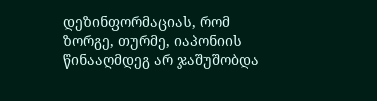დეზინფორმაციას, რომ ზორგე, თურმე, იაპონიის წინააღმდეგ არ ჯაშუშობდა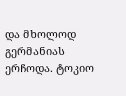და მხოლოდ გერმანიას ერჩოდა. ტოკიო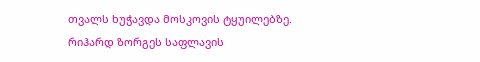თვალს ხუჭავდა მოსკოვის ტყუილებზე. რიჰარდ ზორგეს საფლავის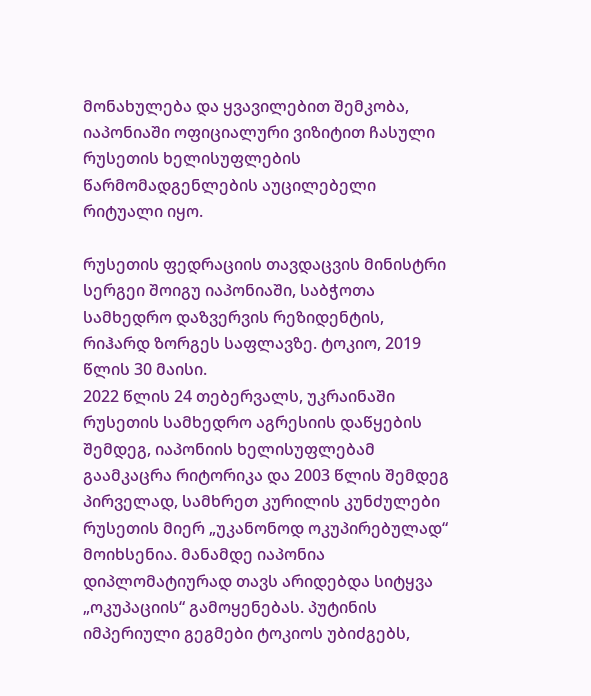მონახულება და ყვავილებით შემკობა, იაპონიაში ოფიციალური ვიზიტით ჩასული რუსეთის ხელისუფლების წარმომადგენლების აუცილებელი რიტუალი იყო.

რუსეთის ფედრაციის თავდაცვის მინისტრი სერგეი შოიგუ იაპონიაში, საბჭოთა სამხედრო დაზვერვის რეზიდენტის, რიჰარდ ზორგეს საფლავზე. ტოკიო, 2019 წლის 30 მაისი.
2022 წლის 24 თებერვალს, უკრაინაში რუსეთის სამხედრო აგრესიის დაწყების შემდეგ, იაპონიის ხელისუფლებამ გაამკაცრა რიტორიკა და 2003 წლის შემდეგ პირველად, სამხრეთ კურილის კუნძულები რუსეთის მიერ „უკანონოდ ოკუპირებულად“ მოიხსენია. მანამდე იაპონია დიპლომატიურად თავს არიდებდა სიტყვა „ოკუპაციის“ გამოყენებას. პუტინის იმპერიული გეგმები ტოკიოს უბიძგებს,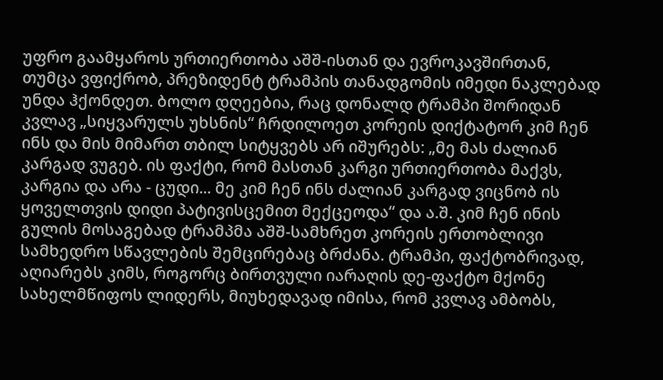უფრო გაამყაროს ურთიერთობა აშშ-ისთან და ევროკავშირთან, თუმცა ვფიქრობ, პრეზიდენტ ტრამპის თანადგომის იმედი ნაკლებად უნდა ჰქონდეთ. ბოლო დღეებია, რაც დონალდ ტრამპი შორიდან კვლავ „სიყვარულს უხსნის“ ჩრდილოეთ კორეის დიქტატორ კიმ ჩენ ინს და მის მიმართ თბილ სიტყვებს არ იშურებს: „მე მას ძალიან კარგად ვუგებ. ის ფაქტი, რომ მასთან კარგი ურთიერთობა მაქვს, კარგია და არა - ცუდი... მე კიმ ჩენ ინს ძალიან კარგად ვიცნობ ის ყოველთვის დიდი პატივისცემით მექცეოდა“ და ა.შ. კიმ ჩენ ინის გულის მოსაგებად ტრამპმა აშშ-სამხრეთ კორეის ერთობლივი სამხედრო სწავლების შემცირებაც ბრძანა. ტრამპი, ფაქტობრივად, აღიარებს კიმს, როგორც ბირთვული იარაღის დე-ფაქტო მქონე სახელმწიფოს ლიდერს, მიუხედავად იმისა, რომ კვლავ ამბობს,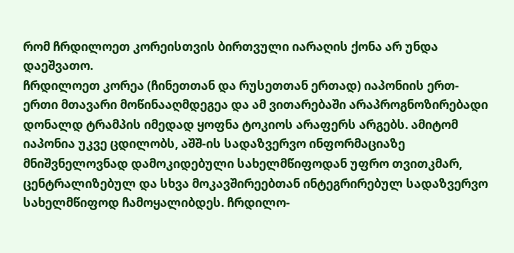რომ ჩრდილოეთ კორეისთვის ბირთვული იარაღის ქონა არ უნდა დაეშვათო.
ჩრდილოეთ კორეა (ჩინეთთან და რუსეთთან ერთად) იაპონიის ერთ-ერთი მთავარი მოწინააღმდეგეა და ამ ვითარებაში არაპროგნოზირებადი დონალდ ტრამპის იმედად ყოფნა ტოკიოს არაფერს არგებს. ამიტომ იაპონია უკვე ცდილობს, აშშ-ის სადაზვერვო ინფორმაციაზე მნიშვნელოვნად დამოკიდებული სახელმწიფოდან უფრო თვითკმარ, ცენტრალიზებულ და სხვა მოკავშირეებთან ინტეგრირებულ სადაზვერვო სახელმწიფოდ ჩამოყალიბდეს. ჩრდილო-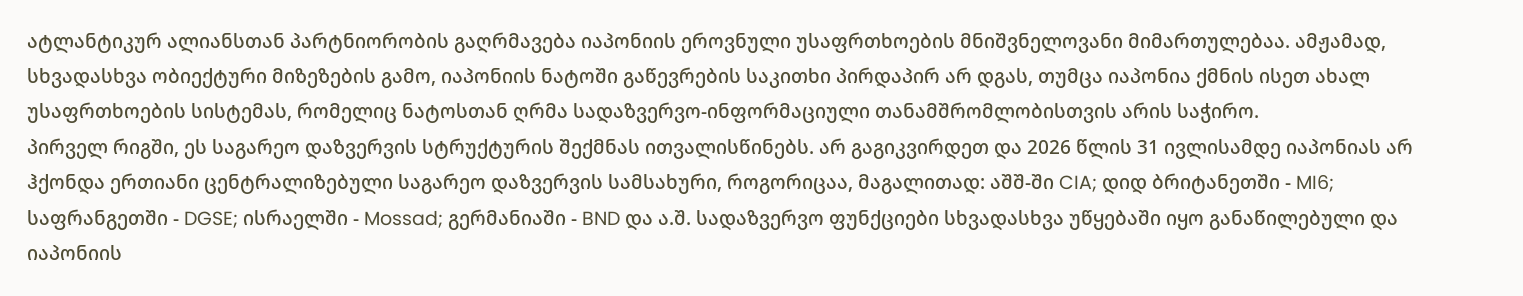ატლანტიკურ ალიანსთან პარტნიორობის გაღრმავება იაპონიის ეროვნული უსაფრთხოების მნიშვნელოვანი მიმართულებაა. ამჟამად, სხვადასხვა ობიექტური მიზეზების გამო, იაპონიის ნატოში გაწევრების საკითხი პირდაპირ არ დგას, თუმცა იაპონია ქმნის ისეთ ახალ უსაფრთხოების სისტემას, რომელიც ნატოსთან ღრმა სადაზვერვო-ინფორმაციული თანამშრომლობისთვის არის საჭირო.
პირველ რიგში, ეს საგარეო დაზვერვის სტრუქტურის შექმნას ითვალისწინებს. არ გაგიკვირდეთ და 2026 წლის 31 ივლისამდე იაპონიას არ ჰქონდა ერთიანი ცენტრალიზებული საგარეო დაზვერვის სამსახური, როგორიცაა, მაგალითად: აშშ-ში CIA; დიდ ბრიტანეთში - MI6; საფრანგეთში - DGSE; ისრაელში - Mossad; გერმანიაში - BND და ა.შ. სადაზვერვო ფუნქციები სხვადასხვა უწყებაში იყო განაწილებული და იაპონიის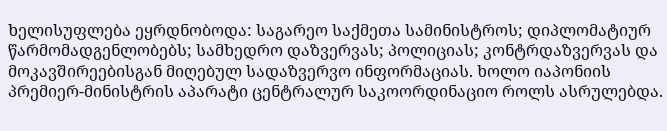ხელისუფლება ეყრდნობოდა: საგარეო საქმეთა სამინისტროს; დიპლომატიურ წარმომადგენლობებს; სამხედრო დაზვერვას; პოლიციას; კონტრდაზვერვას და მოკავშირეებისგან მიღებულ სადაზვერვო ინფორმაციას. ხოლო იაპონიის პრემიერ-მინისტრის აპარატი ცენტრალურ საკოორდინაციო როლს ასრულებდა.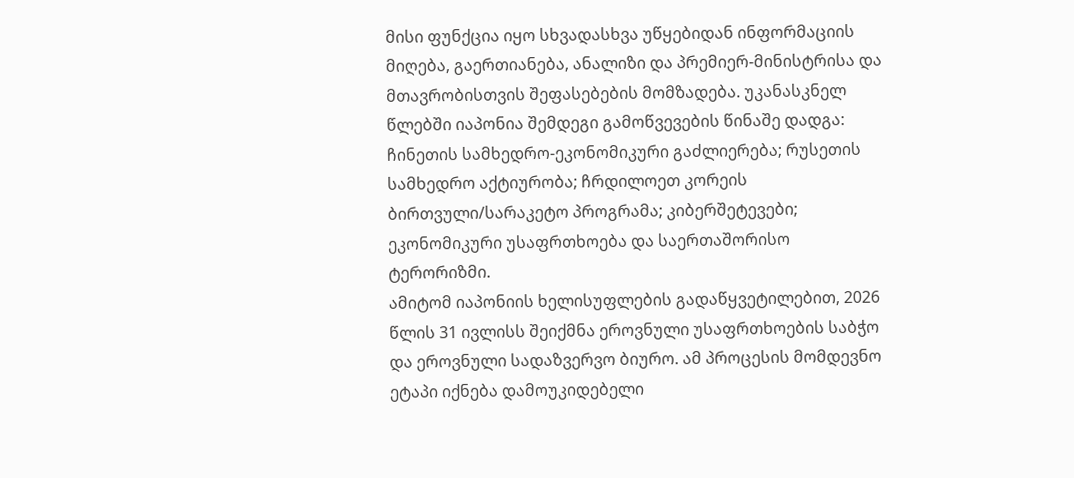მისი ფუნქცია იყო სხვადასხვა უწყებიდან ინფორმაციის მიღება, გაერთიანება, ანალიზი და პრემიერ-მინისტრისა და მთავრობისთვის შეფასებების მომზადება. უკანასკნელ წლებში იაპონია შემდეგი გამოწვევების წინაშე დადგა: ჩინეთის სამხედრო-ეკონომიკური გაძლიერება; რუსეთის სამხედრო აქტიურობა; ჩრდილოეთ კორეის ბირთვული/სარაკეტო პროგრამა; კიბერშეტევები; ეკონომიკური უსაფრთხოება და საერთაშორისო ტერორიზმი.
ამიტომ იაპონიის ხელისუფლების გადაწყვეტილებით, 2026 წლის 31 ივლისს შეიქმნა ეროვნული უსაფრთხოების საბჭო და ეროვნული სადაზვერვო ბიურო. ამ პროცესის მომდევნო ეტაპი იქნება დამოუკიდებელი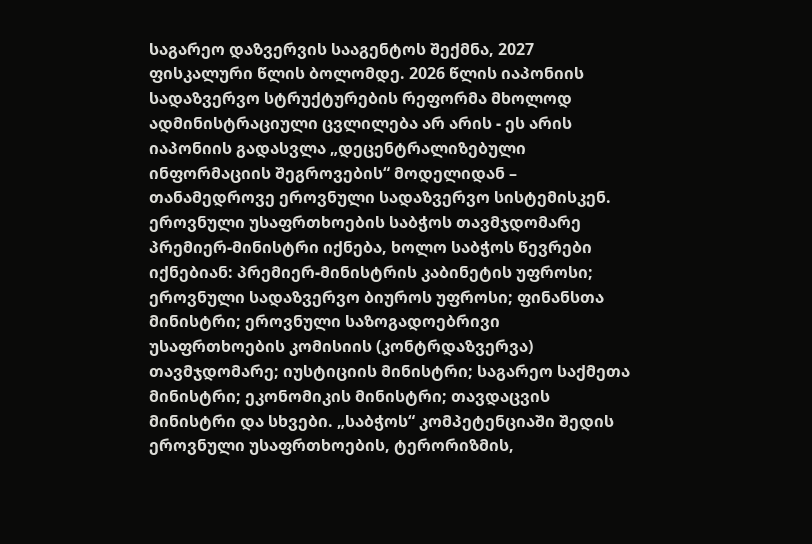საგარეო დაზვერვის სააგენტოს შექმნა, 2027 ფისკალური წლის ბოლომდე. 2026 წლის იაპონიის სადაზვერვო სტრუქტურების რეფორმა მხოლოდ ადმინისტრაციული ცვლილება არ არის - ეს არის იაპონიის გადასვლა „დეცენტრალიზებული ინფორმაციის შეგროვების“ მოდელიდან – თანამედროვე ეროვნული სადაზვერვო სისტემისკენ.
ეროვნული უსაფრთხოების საბჭოს თავმჯდომარე პრემიერ-მინისტრი იქნება, ხოლო საბჭოს წევრები იქნებიან: პრემიერ-მინისტრის კაბინეტის უფროსი; ეროვნული სადაზვერვო ბიუროს უფროსი; ფინანსთა მინისტრი; ეროვნული საზოგადოებრივი უსაფრთხოების კომისიის (კონტრდაზვერვა) თავმჯდომარე; იუსტიციის მინისტრი; საგარეო საქმეთა მინისტრი; ეკონომიკის მინისტრი; თავდაცვის მინისტრი და სხვები. „საბჭოს“ კომპეტენციაში შედის ეროვნული უსაფრთხოების, ტერორიზმის,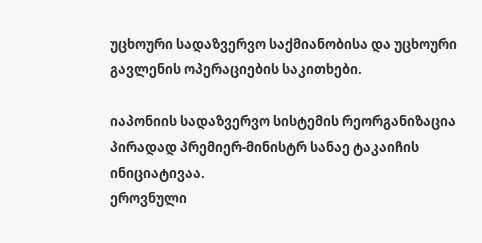უცხოური სადაზვერვო საქმიანობისა და უცხოური გავლენის ოპერაციების საკითხები.

იაპონიის სადაზვერვო სისტემის რეორგანიზაცია პირადად პრემიერ-მინისტრ სანაე ტაკაიჩის ინიციატივაა.
ეროვნული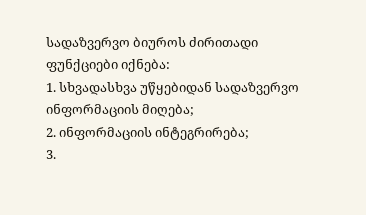სადაზვერვო ბიუროს ძირითადი ფუნქციები იქნება:
1. სხვადასხვა უწყებიდან სადაზვერვო ინფორმაციის მიღება;
2. ინფორმაციის ინტეგრირება;
3.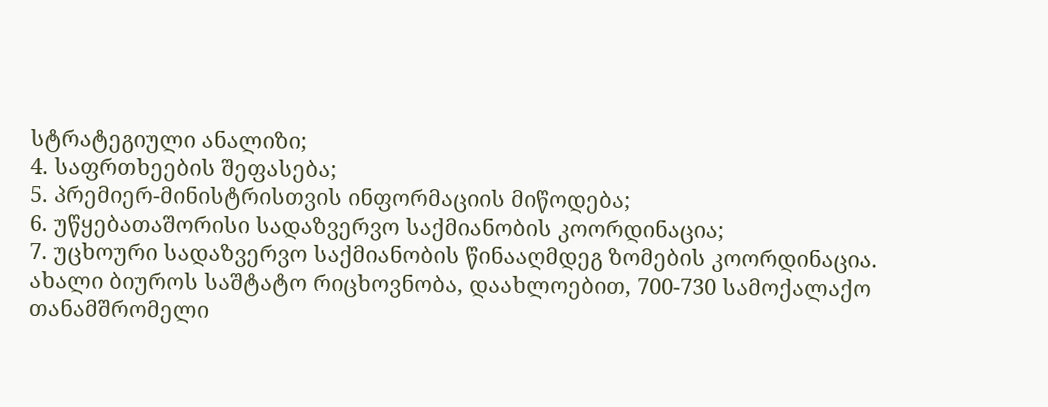სტრატეგიული ანალიზი;
4. საფრთხეების შეფასება;
5. პრემიერ-მინისტრისთვის ინფორმაციის მიწოდება;
6. უწყებათაშორისი სადაზვერვო საქმიანობის კოორდინაცია;
7. უცხოური სადაზვერვო საქმიანობის წინააღმდეგ ზომების კოორდინაცია.
ახალი ბიუროს საშტატო რიცხოვნობა, დაახლოებით, 700-730 სამოქალაქო თანამშრომელი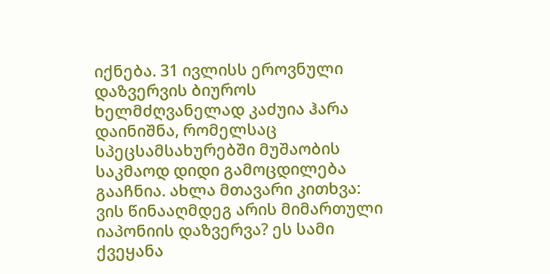იქნება. 31 ივლისს ეროვნული დაზვერვის ბიუროს ხელმძღვანელად კაძუია ჰარა დაინიშნა, რომელსაც სპეცსამსახურებში მუშაობის საკმაოდ დიდი გამოცდილება გააჩნია. ახლა მთავარი კითხვა: ვის წინააღმდეგ არის მიმართული იაპონიის დაზვერვა? ეს სამი ქვეყანა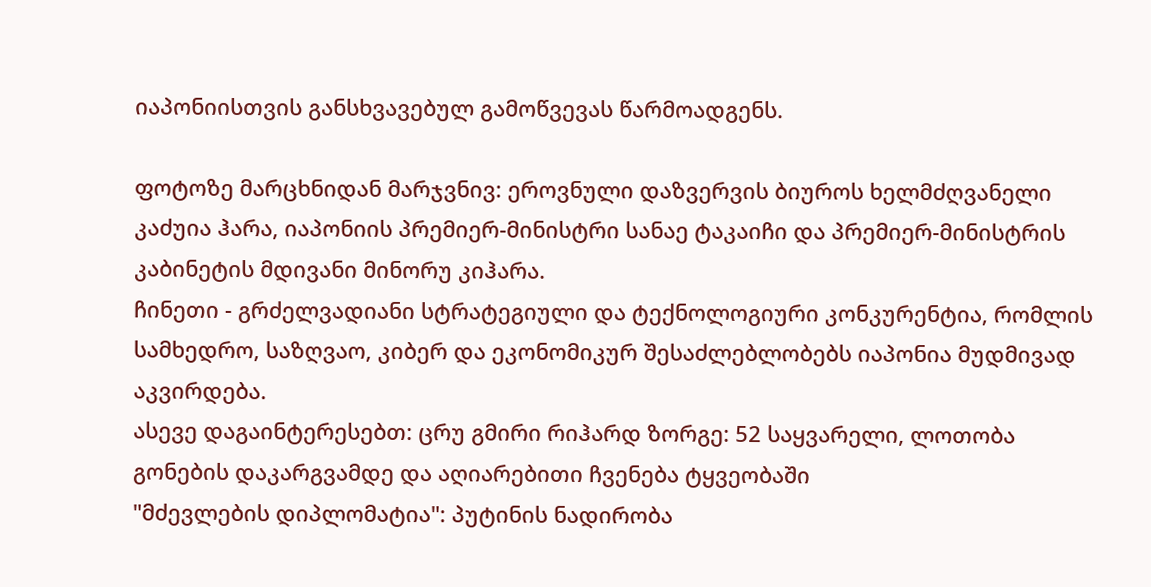იაპონიისთვის განსხვავებულ გამოწვევას წარმოადგენს.

ფოტოზე მარცხნიდან მარჯვნივ: ეროვნული დაზვერვის ბიუროს ხელმძღვანელი კაძუია ჰარა, იაპონიის პრემიერ-მინისტრი სანაე ტაკაიჩი და პრემიერ-მინისტრის კაბინეტის მდივანი მინორუ კიჰარა.
ჩინეთი - გრძელვადიანი სტრატეგიული და ტექნოლოგიური კონკურენტია, რომლის სამხედრო, საზღვაო, კიბერ და ეკონომიკურ შესაძლებლობებს იაპონია მუდმივად აკვირდება.
ასევე დაგაინტერესებთ: ცრუ გმირი რიჰარდ ზორგე: 52 საყვარელი, ლოთობა გონების დაკარგვამდე და აღიარებითი ჩვენება ტყვეობაში
"მძევლების დიპლომატია": პუტინის ნადირობა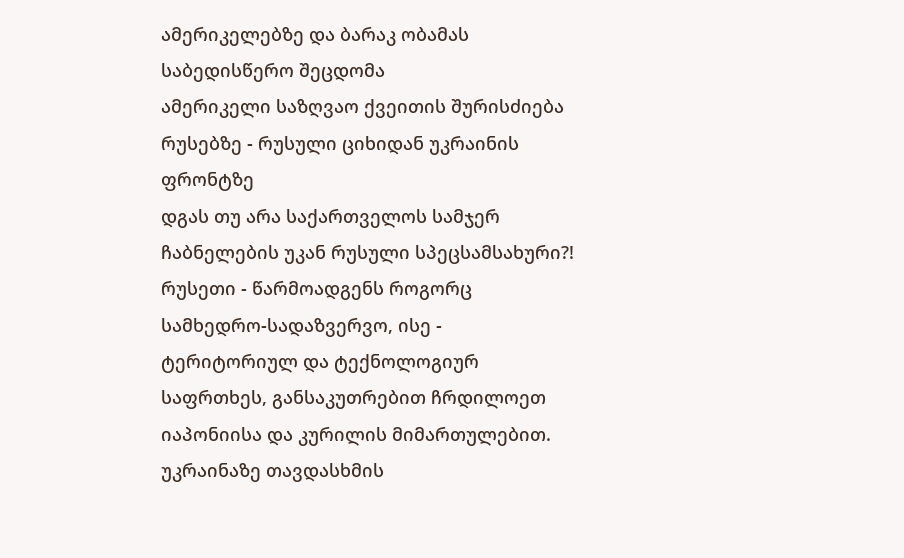ამერიკელებზე და ბარაკ ობამას საბედისწერო შეცდომა
ამერიკელი საზღვაო ქვეითის შურისძიება რუსებზე - რუსული ციხიდან უკრაინის ფრონტზე
დგას თუ არა საქართველოს სამჯერ ჩაბნელების უკან რუსული სპეცსამსახური?!
რუსეთი - წარმოადგენს როგორც სამხედრო-სადაზვერვო, ისე - ტერიტორიულ და ტექნოლოგიურ საფრთხეს, განსაკუთრებით ჩრდილოეთ იაპონიისა და კურილის მიმართულებით. უკრაინაზე თავდასხმის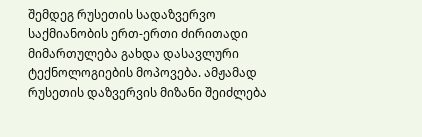შემდეგ რუსეთის სადაზვერვო საქმიანობის ერთ-ერთი ძირითადი მიმართულება გახდა დასავლური ტექნოლოგიების მოპოვება. ამჟამად რუსეთის დაზვერვის მიზანი შეიძლება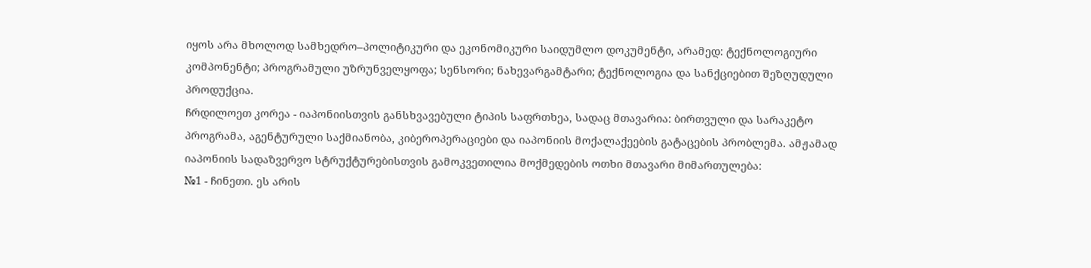იყოს არა მხოლოდ სამხედრო–პოლიტიკური და ეკონომიკური საიდუმლო დოკუმენტი, არამედ: ტექნოლოგიური კომპონენტი; პროგრამული უზრუნველყოფა; სენსორი; ნახევარგამტარი; ტექნოლოგია და სანქციებით შეზღუდული პროდუქცია.
ჩრდილოეთ კორეა - იაპონიისთვის განსხვავებული ტიპის საფრთხეა, სადაც მთავარია: ბირთვული და სარაკეტო პროგრამა, აგენტურული საქმიანობა, კიბეროპერაციები და იაპონიის მოქალაქეების გატაცების პრობლემა. ამჟამად იაპონიის სადაზვერვო სტრუქტურებისთვის გამოკვეთილია მოქმედების ოთხი მთავარი მიმართულება:
№1 - ჩინეთი. ეს არის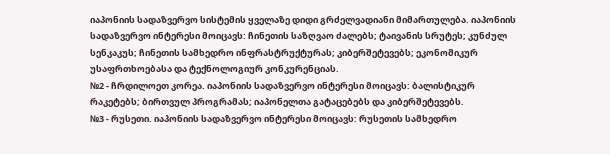იაპონიის სადაზვერვო სისტემის ყველაზე დიდი გრძელვადიანი მიმართულება. იაპონიის სადაზვერვო ინტერესი მოიცავს: ჩინეთის საზღვაო ძალებს; ტაივანის სრუტეს; კუნძულ სენკაკუს; ჩინეთის სამხედრო ინფრასტრუქტურას; კიბერშეტევებს; ეკონომიკურ უსაფრთხოებასა და ტექნოლოგიურ კონკურენციას.
№2 - ჩრდილოეთ კორეა. იაპონიის სადაზვერვო ინტერესი მოიცავს: ბალისტიკურ რაკეტებს; ბირთვულ პროგრამას; იაპონელთა გატაცებებს და კიბერშეტევებს.
№3 - რუსეთი. იაპონიის სადაზვერვო ინტერესი მოიცავს: რუსეთის სამხედრო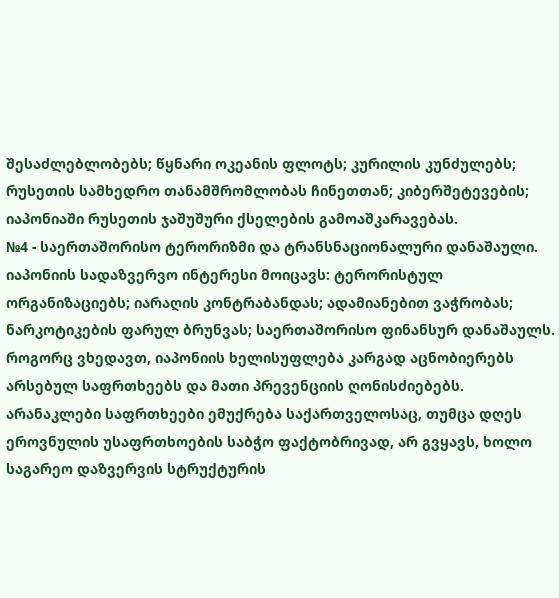შესაძლებლობებს; წყნარი ოკეანის ფლოტს; კურილის კუნძულებს; რუსეთის სამხედრო თანამშრომლობას ჩინეთთან; კიბერშეტევების; იაპონიაში რუსეთის ჯაშუშური ქსელების გამოაშკარავებას.
№4 - საერთაშორისო ტერორიზმი და ტრანსნაციონალური დანაშაული. იაპონიის სადაზვერვო ინტერესი მოიცავს: ტერორისტულ ორგანიზაციებს; იარაღის კონტრაბანდას; ადამიანებით ვაჭრობას; ნარკოტიკების ფარულ ბრუნვას; საერთაშორისო ფინანსურ დანაშაულს.
როგორც ვხედავთ, იაპონიის ხელისუფლება კარგად აცნობიერებს არსებულ საფრთხეებს და მათი პრევენციის ღონისძიებებს. არანაკლები საფრთხეები ემუქრება საქართველოსაც, თუმცა დღეს ეროვნულის უსაფრთხოების საბჭო ფაქტობრივად, არ გვყავს, ხოლო საგარეო დაზვერვის სტრუქტურის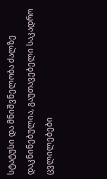სტატუსი და მნიშვნელობა ძალზე დაკნინებულია, გაუთავებელი საკადრო ცვლილებები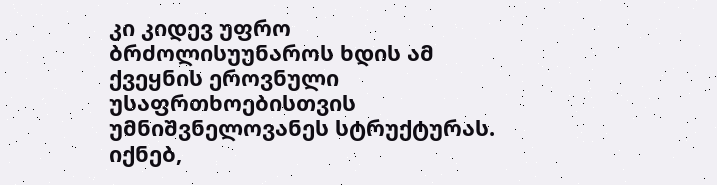კი კიდევ უფრო ბრძოლისუუნაროს ხდის ამ ქვეყნის ეროვნული უსაფრთხოებისთვის უმნიშვნელოვანეს სტრუქტურას. იქნებ,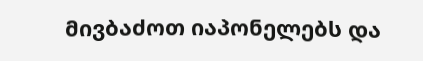მივბაძოთ იაპონელებს და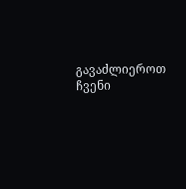გავაძლიეროთ ჩვენი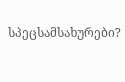სპეცსამსახურები?